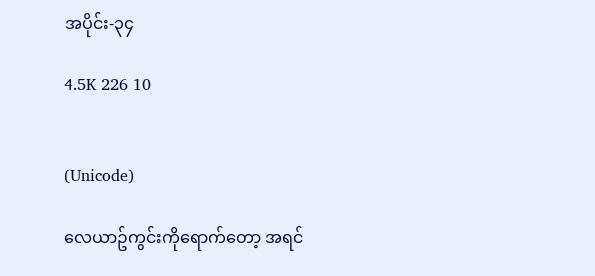အပိုင်း-၃၄

4.5K 226 10


(Unicode)

လေယာဥ်ကွင်းကိုရောက်တော့ အရင်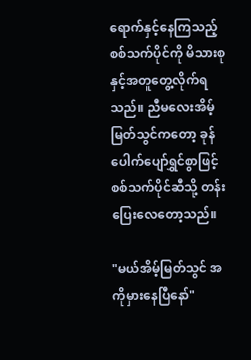ရောက်နှင့်နေကြသည့် စစ်သက်ပိုင်ကို မိသားစုနှင့်အတူတွေ့လိုက်ရသည်။ ညီမလေးအိမ့်မြတ်သွင်ကတော့ ခုန်ပေါက်ပျော်ရွှင်စွာဖြင့် စစ်သက်ပိုင်ဆီသို့ တန်းပြေးလေတော့သည်။

"မယ်အိမ့်မြတ်သွင် အကိုမှားနေပြီနော်"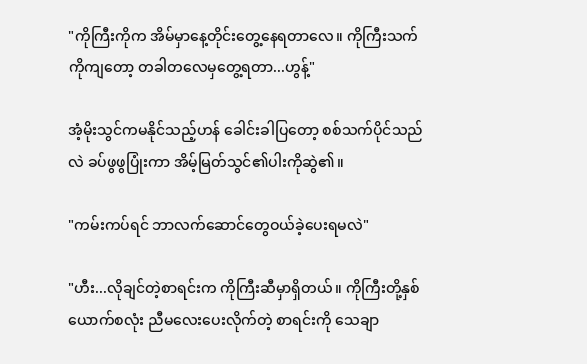"ကိုကြီးကိုက အိမ်မှာနေ့တိုင်းတွေ့နေရတာလေ။ ကိုကြီးသက်ကိုကျတော့ တခါတလေမှတွေ့ရတာ...ဟွန့်"

အံ့မိုးသွင်ကမနိုင်သည့်ဟန် ခေါင်းခါပြတော့ စစ်သက်ပိုင်သည်လဲ ခပ်ဖွဖွပြုံးကာ အိမ့်မြတ်သွင်၏ပါးကိုဆွဲ၏။

"ကမ်းကပ်ရင် ဘာလက်ဆောင်တွေဝယ်ခဲ့ပေးရမလဲ"

"ဟီး...လိုချင်တဲ့စာရင်းက ကိုကြီးဆီမှာရှိတယ်။ ကိုကြီးတို့နှစ်ယောက်စလုံး ညီမလေးပေးလိုက်တဲ့ စာရင်းကို သေချာ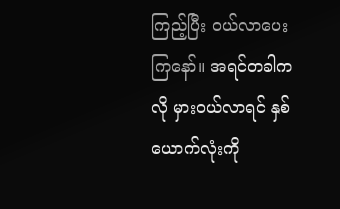ကြည့်ပြီး ဝယ်လာပေးကြနော်။ အရင်တခါကလို မှားဝယ်လာရင် နှစ်ယောက်လုံးကို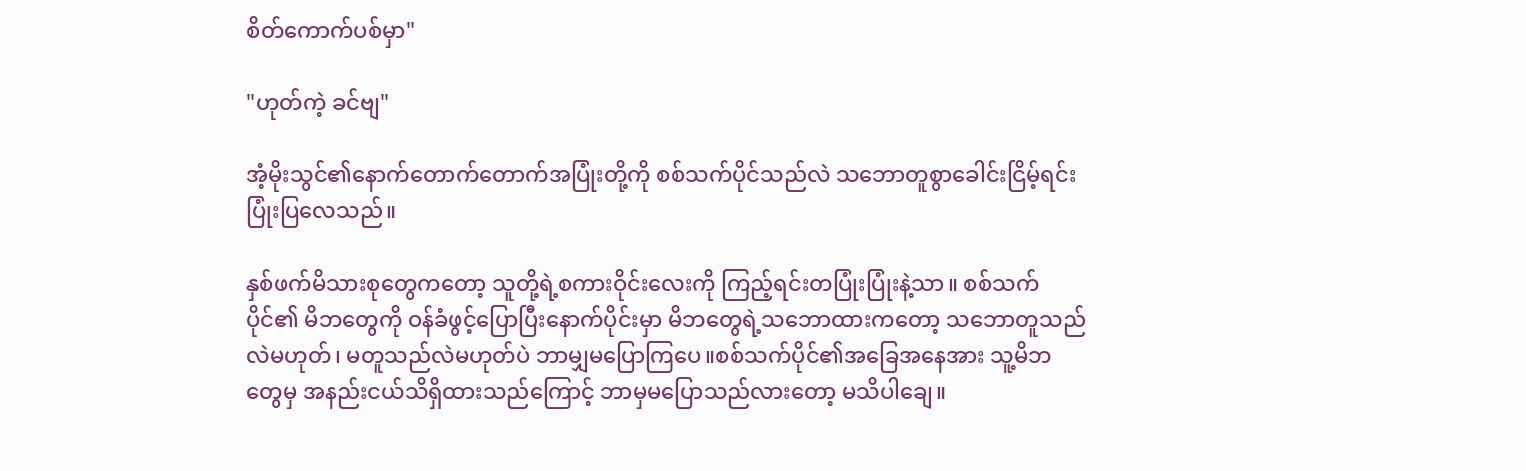စိတ်ကောက်ပစ်မှာ"

"ဟုတ်ကဲ့ ခင်ဗျ"

အံ့မိုးသွင်၏နောက်တောက်တောက်အပြုံးတို့ကို စစ်သက်ပိုင်သည်လဲ သဘောတူစွာခေါင်းငြိမ့်ရင်းပြုံးပြလေသည်။

နှစ်ဖက်မိသားစုတွေကတော့ သူတို့ရဲ့စကားဝိုင်းလေးကို ကြည့်ရင်းတပြုံးပြုံးနဲ့သာ။ စစ်သက်ပိုင်၏ မိဘတွေကို ဝန်ခံဖွင့်ပြောပြီးနောက်ပိုင်းမှာ မိဘတွေရဲ့သဘောထားကတော့ သဘောတူသည်လဲမဟုတ်၊ မတူသည်လဲမဟုတ်ပဲ ဘာမျှမပြောကြပေ။စစ်သက်ပိုင်၏အခြေအနေအား သူ့မိဘတွေမှ အနည်းငယ်သိရှိထားသည်ကြောင့် ဘာမှမပြောသည်လားတော့ မသိပါချေ။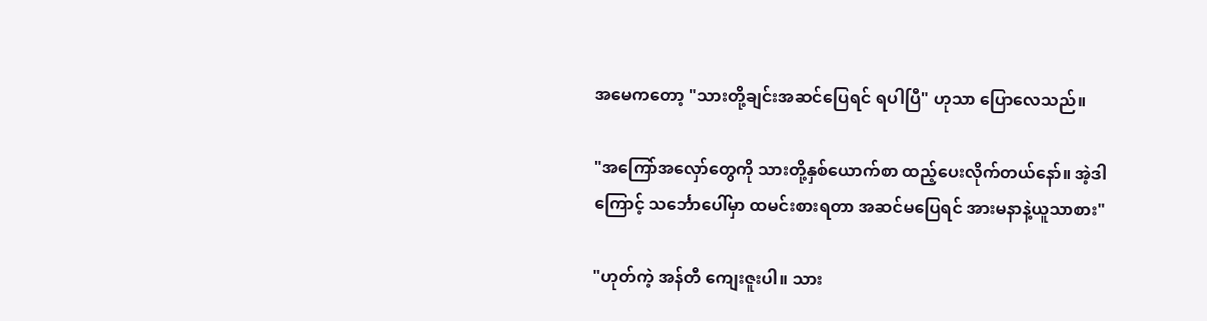အမေကတော့ "သားတို့ချင်းအဆင်ပြေရင် ရပါပြီ" ဟုသာ ပြောလေသည်။

"အကြော်အလှော်တွေကို သားတို့နှစ်ယောက်စာ ထည့်ပေးလိုက်တယ်နော်။ အဲ့ဒါကြောင့် သင်္ဘောပေါ်မှာ ထမင်းစားရတာ အဆင်မပြေရင် အားမနာနဲ့ယူသာစား"

"ဟုတ်ကဲ့ အန်တီ ကျေးဇူးပါ။ သား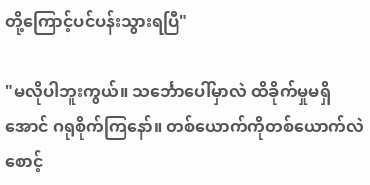တို့ကြောင့်ပင်ပန်းသွားရပြီ"

"မလိုပါဘူးကွယ်။ သင်္ဘောပေါ်မှာလဲ ထိခိုက်မှုမရှိအောင် ဂရုစိုက်ကြနော်။ တစ်ယောက်ကိုတစ်ယောက်လဲ စောင့်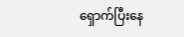ရှောက်ပြီးနေ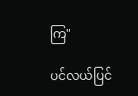ကြ"

ပင်လယ်ပြင်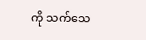ကို သက်သေ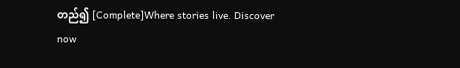တည်၍ [Complete]Where stories live. Discover now